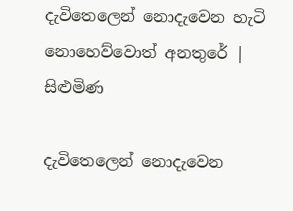දැවිතෙලෙන් නොදැවෙන හැටි නොහෙව්වොත් අනතුරේ | සිළුමිණ

දැවිතෙලෙන් නොදැවෙන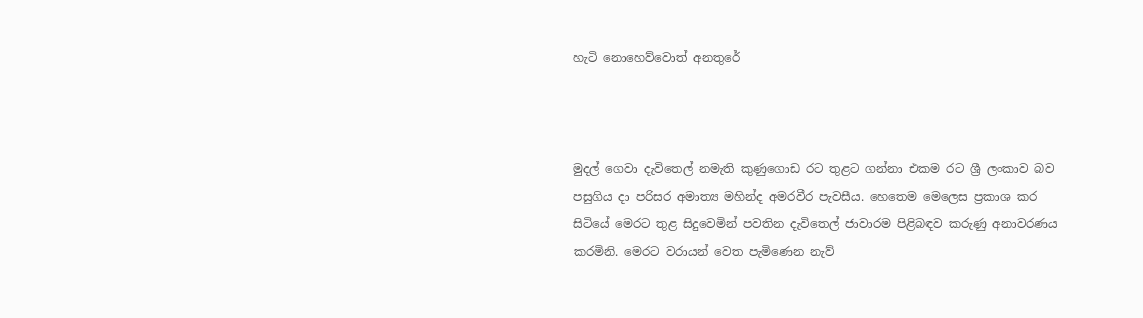හැටි නොහෙව්වොත් අනතුරේ



මුදල් ගෙවා දැවිතෙල් නමැති කුණුගොඩ රට තුළට ගන්නා එකම රට ශ්‍රී ලංකාව බව පසුගිය දා පරිසර අමාත්‍ය මහින්ද අමරවීර පැවසීය. හෙතෙම මෙලෙස ප්‍රකාශ කර සිටියේ මෙරට තුළ සිදුවෙමින් පවතින දැවිතෙල් ජාවාරම පිළිබඳව කරුණු අනාවරණය කරමිනි. මෙරට වරායන් වෙත පැමිණෙන නැව්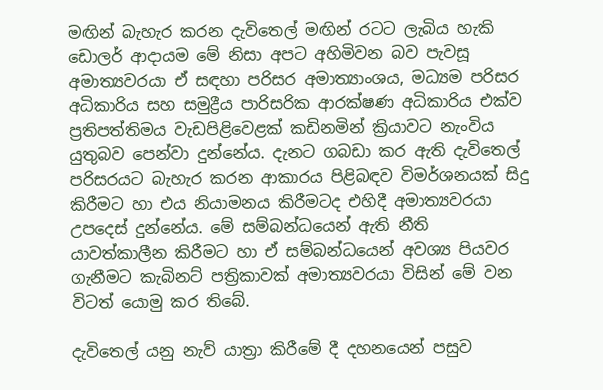මඟින් බැහැර කරන දැවිතෙල් මඟින් රටට ලැබිය හැකි ඩොලර් ආදායම මේ නිසා අපට අහිමිවන බව පැවසූ අමාත්‍යවරයා ඒ සඳහා පරිසර අමාත්‍යාංශය, මධ්‍යම පරිසර අධිකාරිය සහ සමුද්‍රීය පාරිසරික ආරක්ෂණ අධිකාරිය එක්ව ප්‍රතිපත්තිමය වැඩපිළිවෙළක් කඩිනමින් ක්‍රියාවට නැංවිය යුතුබව පෙන්වා දුන්නේය. දැනට ගබඩා කර ඇති දැවිතෙල් පරිසරයට බැහැර කරන ආකාරය පිළිබඳව විමර්ශනයක් සිදු කිරීමට හා එය නියාමනය කිරීමටද එහිදී අමාත්‍යවරයා උපදෙස් දුන්නේය. මේ සම්බන්ධයෙන් ඇති නීති යාවත්කාලීන කිරීමට හා ඒ සම්බන්ධයෙන් අවශ්‍ය පියවර ගැනීමට කැබිනට් පත්‍රිකාවක් අමාත්‍යවරයා විසින් මේ වන විටත් යොමු කර තිබේ.

දැවිතෙල් යනු නැව් යාත්‍රා කිරීමේ දී දහනයෙන් පසුව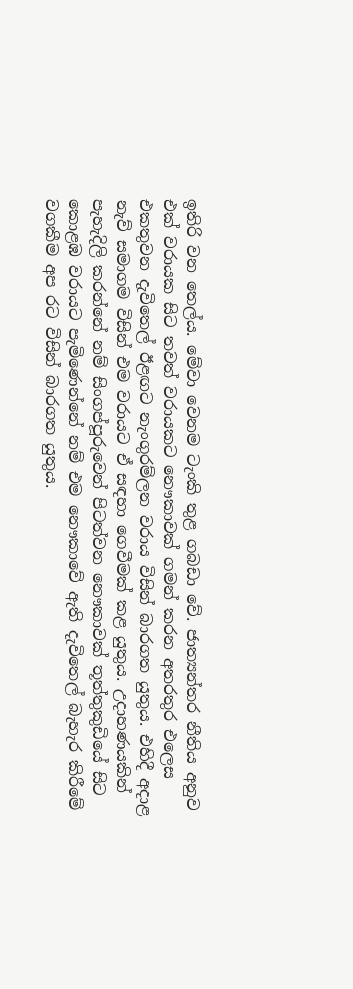ඉතිරි වන තෙල්ය. මේවා වෙනම ටැංකි තුළ ගබඩා වේ. ජාත්‍යන්තර නීතිය අනුව එක් වරායක සිට තවත් වරායකට නෞකාවක් ගමන් කරන අතරතුර එලෙස එකතුවන දැවිතෙල් ඊළඟට නැංගුරම්ලන වරාය විසින් බාරගත යුතුය. එහිදී අදාළ නැව් සමාගම විසින් එම වරායට ඒ සඳහා ගෙවීමක් කළ යුතුය. උදාහණයකින් පැහැදිලි කරන්නේ නම් සිංගප්පූරුවෙන් පිටත්වන නෞකාවක් තූත්තුකුඩියේ සිට කොළඹ වරායට පැමිණෙන්නේ නම් එම නෞකාවේ ඇති දැවිතෙල් බැහැර කිරීමේ වගකීම අප රට විසින් බාරගත යුතුය.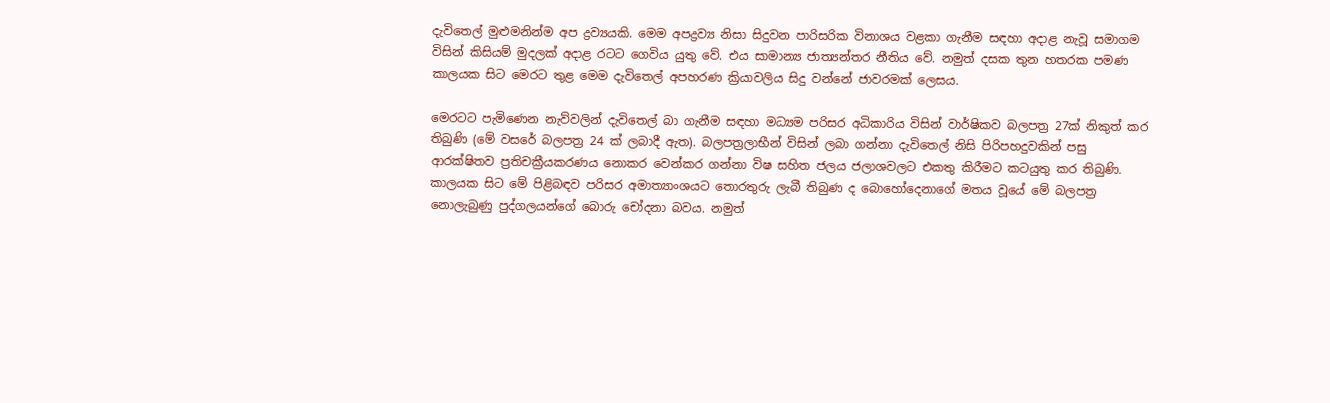දැවිතෙල් මුළුමනින්ම අප ද්‍රව්‍යයකි. මෙම අපද්‍රව්‍ය නිසා සිදුවන පාරිසරික විනාශය වළකා ගැනීම සඳහා අදාළ නැවූ සමාගම විසින් කිසියම් මුදලක් අදාළ රටට ගෙවිය යුතු වේ. එය සාමාන්‍ය ජාත්‍යන්තර නීතිය වේ. නමුත් දසක තුන හතරක පමණ කාලයක සිට මෙරට තුළ මෙම දැවිතෙල් අපහරණ ක්‍රියාවලිය සිදු වන්නේ ජාවරමක් ලෙසය.

මෙරටට පැමිණෙන නැව්වලින් දැවිතෙල් බා ගැනීම සඳහා මධ්‍යම පරිසර අධිකාරිය විසින් වාර්ෂිකව බලපත්‍ර 27ක් නිකුත් කර තිබුණි (මේ වසරේ බලපත්‍ර 24 ක් ලබාදී ඇත). බලපත්‍රලාභීන් විසින් ලබා ගන්නා දැවිතෙල් නිසි පිරිපහදුවකින් පසු ආරක්ෂිතව ප්‍රතිචක්‍රීයකරණය නොකර වෙන්කර ගන්නා විෂ සහිත ජලය ජලාශවලට එකතු කිරීමට කටයුතු කර තිබුණි. කාලයක සිට මේ පිළිබඳව පරිසර අමාත්‍යාංශයට තොරතුරු ලැබී තිබුණ ද බොහෝදෙනාගේ මතය වූයේ මේ බලපත්‍ර නොලැබුණු පුද්ගලයන්ගේ බොරු චෝදනා බවය. නමුත්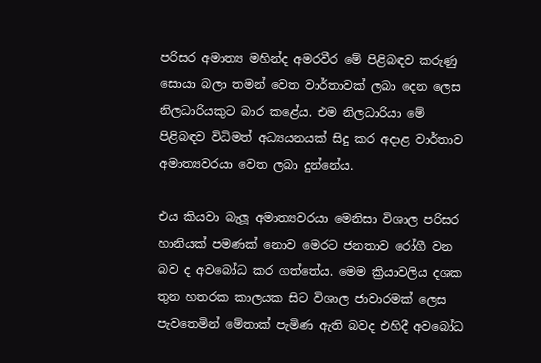පරිසර අමාත්‍ය මහින්ද අමරවීර මේ පිළිබඳව කරුණු සොයා බලා තමන් වෙත වාර්තාවක් ලබා දෙන ලෙස නිලධාරියකුට බාර කළේය. එම නිලධාරියා මේ පිළිබඳව විධිමත් අධ්‍යයනයක් සිදු කර අදාළ වාර්තාව අමාත්‍යවරයා වෙත ලබා දුන්නේය.

එය කියවා බැලූ අමාත්‍යවරයා මෙනිසා විශාල පරිසර හානියක් පමණක් නොව මෙරට ජනතාව රෝගී වන බව ද අවබෝධ කර ගත්තේය. මෙම ක්‍රියාවලිය දශක තුන හතරක කාලයක සිට විශාල ජාවාරමක් ලෙස පැවතෙමින් මේතාක් පැමිණ ඇති බවද එහිදී අවබෝධ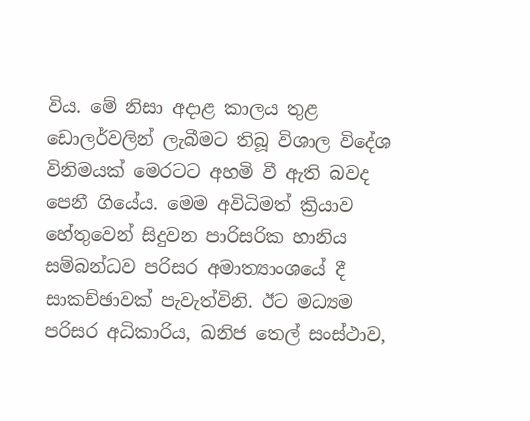විය. මේ නිසා අදාළ කාලය තුළ ඩොලර්වලින් ලැබීමට තිබූ විශාල විදේශ විනිමයක් මෙරටට අහමි වී ඇති බවද පෙනී ගියේය. මෙම අවිධිමත් ක්‍රියාව හේතුවෙන් සිදුවන පාරිසරික හානිය සම්බන්ධව පරිසර අමාත්‍යාංශයේ දී සාකච්ඡාවක් පැවැත්විනි. ඊට මධ්‍යම පරිසර අධිකාරිය, ඛනිජ තෙල් සංස්ථාව,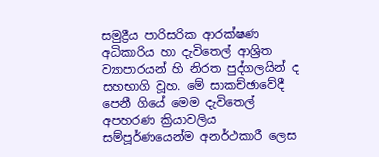සමුද්‍රීය පාරිසරික ආරක්ෂණ අධිකාරිය හා දැවිතෙල් ආශ්‍රිත ව්‍යාපාරයන් හි නිරත පුද්ගලයින් ද සහභාගි වූහ. මේ සාකච්ඡාවේදී පෙනී ගියේ මෙම දැවිතෙල් අපහරණ ක්‍රියාවලිය සම්පූර්ණයෙන්ම අනර්ථකාරී ලෙස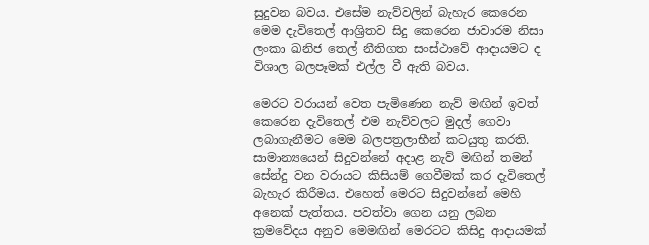සුදුවන බවය. එසේම නැව්වලින් බැහැර කෙරෙන මෙම දැවිතෙල් ආශ්‍රිතව සිදු කෙරෙන ජාවාරම නිසා ලංකා ඛනිජ තෙල් නීතිගත සංස්ථාවේ ආදායමට ද විශාල බලපෑමක් එල්ල වී ඇති බවය.

මෙරට වරායන් වෙත පැමිණෙන නැව් මඟින් ඉවත් කෙරෙන දැවිතෙල් එම නැව්වලට මුදල් ගෙවා ලබාගැනීමට මෙම බලපත්‍රලාභීන් කටයුතු කරති. සාමාන්‍යයෙන් සිදුවන්නේ අදාළ නැව් මඟින් තමන් සේන්දු වන වරායට කිසියම් ගෙවීමක් කර දැවිතෙල් බැහැර කිරීමය. එහෙත් මෙරට සිදුවන්නේ මෙහි අනෙක් පැත්තය. පවත්වා ගෙන යනු ලබන ක්‍රමවේදය අනුව මෙමඟින් මෙරටට කිසිදු ආදායමක්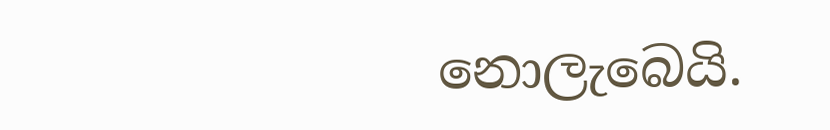නොලැබෙයි.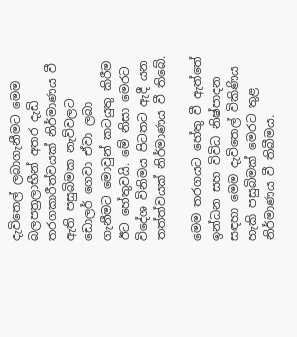දැවිතෙල් ලබාගැනීමට මෙම බලපත්‍රලාභීන් අතර දැඩි තරගකාරීත්වයක් නිර්මාණය වී ඇති පසුබිමක නැව්වලට ඩොලර් ගෙවා ඒවා ලබා ගැනීමට මොවුන් කටයුතු කිරීම ඊට හේතුවයි. මේ නිසා මෙරට විදේශ විනිමය පිටතට ඇදී යන තත්ත්වයක් නිර්මාණය වී තිබේ.

මෙම තරගයට හේතු වී ඇත්තේ ඉන්ධන සහ විවිධ නිෂ්පාදන සඳහා මෙම දැවිතෙල් විකිණිය හැකි පසුබිමක් මෙරට තුළ නිර්මාණය වී තිබීමය.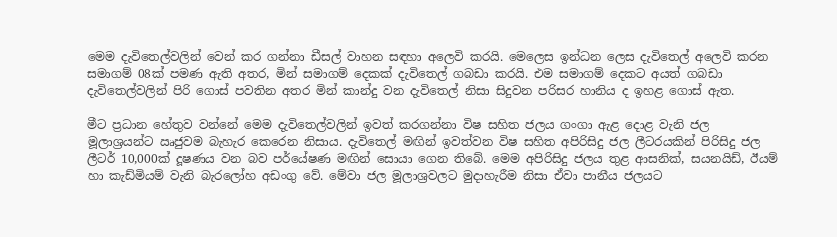මෙම දැවිතෙල්වලින් වෙන් කර ගන්නා ඩීසල් වාහන සඳහා අලෙවි කරයි. මෙලෙස ඉන්ධන ලෙස දැවිතෙල් අලෙවි කරන සමාගම් 08ක් පමණ ඇති අතර, මින් සමාගම් දෙකක් දැවිතෙල් ගබඩා කරයි. එම සමාගම් දෙකට අයත් ගබඩා දැවිතෙල්වලින් පිරි ගොස් පවතින අතර මින් කාන්දු වන දැවිතෙල් නිසා සිදුවන පරිසර හානිය ද ඉහළ ගොස් ඇත.

මීට ප්‍රධාන හේතුව වන්නේ මෙම දැවිතෙල්වලින් ඉවත් කරගන්නා විෂ සහිත ජලය ගංගා ඇළ දොළ වැනි ජල මූලාශ්‍රයන්ට ඍජුවම බැහැර කෙරෙන නිසාය. දැවිතෙල් මඟින් ඉවත්වන විෂ සහිත අපිරිසිදු ජල ලීටරයකින් පිරිසිදු ජල ලීටර් 10,000ක් දූෂණය වන බව පර්යේෂණ මඟින් සොයා ගෙන තිබේ. මෙම අපිරිසිදු ජලය තුළ ආසනික්, සයනයිඩ්, ඊයම් හා කැඩ්මියම් වැනි බැරලෝහ අඩංගු වේ. මේවා ජල මූලාශ්‍රවලට මුදාහැරීම නිසා ඒවා පානීය ජලයට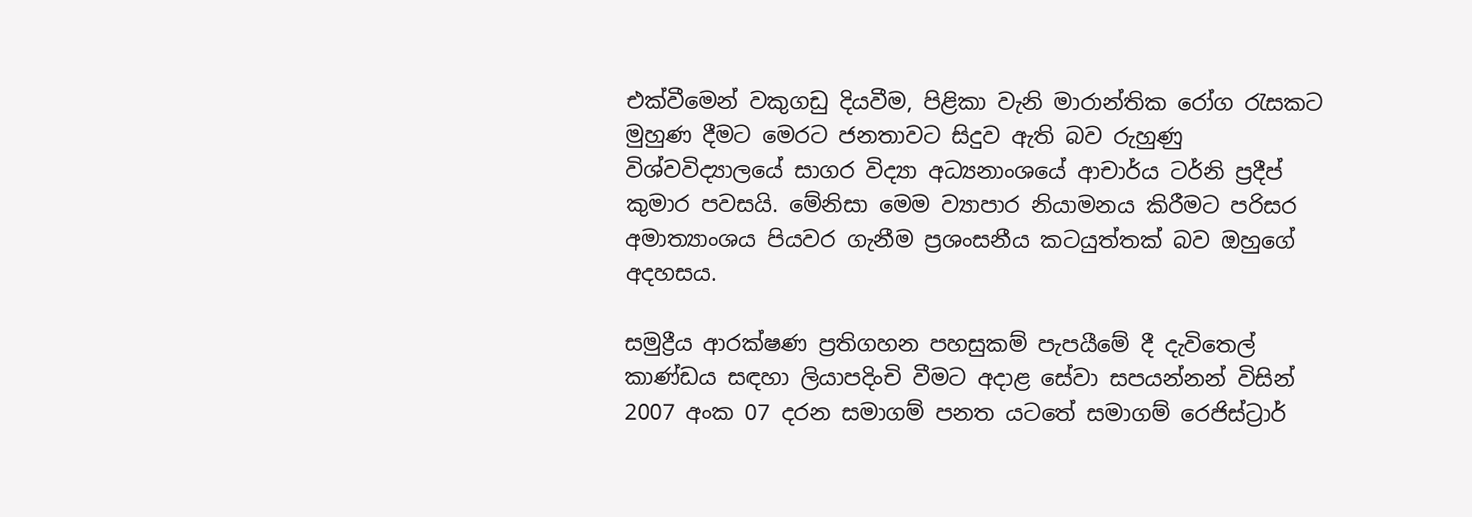එක්වීමෙන් වකුගඩු දියවීම, පිළිකා වැනි මාරාන්තික රෝග රැසකට මුහුණ දීමට මෙරට ජනතාවට සිදුව ඇති බව රුහුණු විශ්වවිද්‍යාලයේ සාගර විද්‍යා අධ්‍යනාංශයේ ආචාර්ය ටර්නි ප්‍රදීප් කුමාර පවසයි. මේනිසා මෙම ව්‍යාපාර නියාමනය කිරීමට පරිසර අමාත්‍යාංශය පියවර ගැනීම ප්‍රශංසනීය කටයුත්තක් බව ඔහුගේ අදහසය.

සමුද්‍රීය ආරක්ෂණ ප්‍රතිගහන පහසුකම් පැපයීමේ දී දැවිතෙල් කාණ්ඩය සඳහා ලියාපදිංචි වීමට අදාළ සේවා සපයන්නන් විසින් 2007 අංක 07 දරන සමාගම් පනත යටතේ සමාගම් රෙජිස්ට්‍රාර්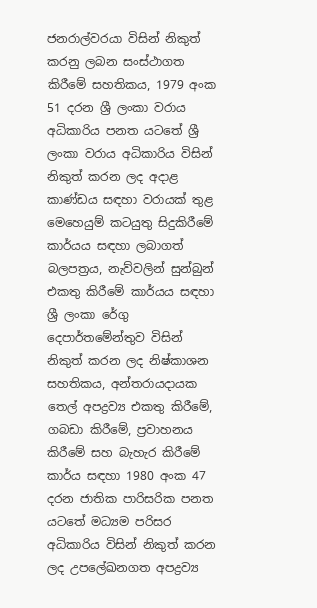ජනරාල්වරයා විසින් නිකුත් කරනු ලබන සංස්ථාගත කිරීමේ සහතිකය, 1979 අංක 51 දරන ශ්‍රී ලංකා වරාය අධිකාරිය පනත යටතේ ශ්‍රී ලංකා වරාය අධිකාරිය විසින් නිකුත් කරන ලද අදාළ කාණ්ඩය සඳහා වරායක් තුළ මෙහෙයුම් කටයුතු සිදුකිරීමේ කාර්යය සඳහා ලබාගත් බලපත්‍රය, නැව්වලින් සුන්බුන් එකතු කිරීමේ කාර්යය සඳහා ශ්‍රී ලංකා රේගු දෙපාර්තමේන්තුව විසින් නිකුත් කරන ලද නිෂ්කාශන සහතිකය, අන්තරායදායක තෙල් අපද්‍රව්‍ය එකතු කිරීමේ, ගබඩා කිරීමේ, ප්‍රවාහනය කිරීමේ සහ බැහැර කිරීමේ කාර්ය සඳහා 1980 අංක 47 දරන ජාතික පාරිසරික පනත යටතේ මධ්‍යම පරිසර අධිකාරිය විසින් නිකුත් කරන ලද උපලේඛනගත අපද්‍රව්‍ය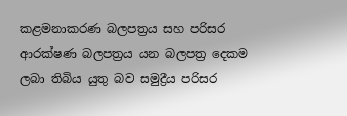කළමනාකරණ බලපත්‍රය සහ පරිසර ආරක්ෂණ බලපත්‍රය යන බලපත්‍ර දෙකම ලබා තිබිය යුතු බව සමුද්‍රීය පරිසර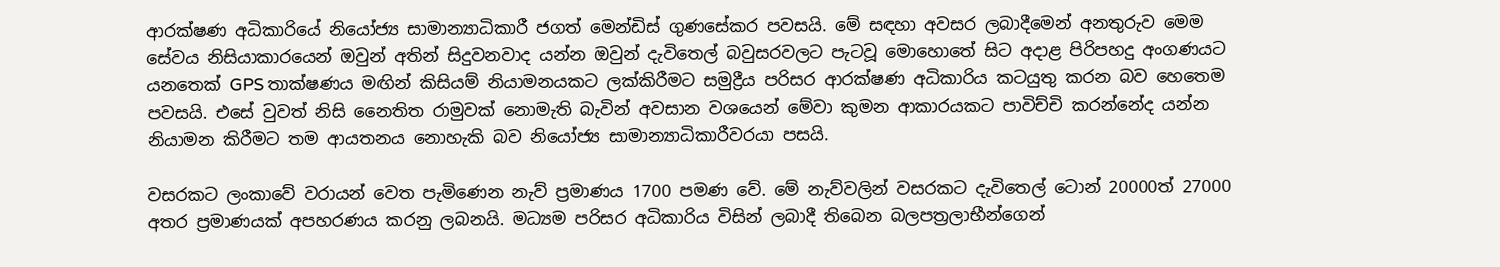ආරක්ෂණ අධිකාරියේ නියෝජ්‍ය සාමාන්‍යාධිකාරී ජගත් මෙන්ඩිස් ගුණසේකර පවසයි. මේ සඳහා අවසර ලබාදීමෙන් අනතුරුව මෙම සේවය නිසියාකාරයෙන් ඔවුන් අතින් සිදුවනවාද යන්න ඔවුන් දැවිතෙල් බවුසරවලට පැටවූ මොහොතේ සිට අදාළ පිරිපහදු අංගණයට යනතෙක් GPS තාක්ෂණය මඟින් කිසියම් නියාමනයකට ලක්කිරීමට සමුද්‍රීය පරිසර ආරක්ෂණ අධිකාරිය කටයුතු කරන බව හෙතෙම පවසයි. එසේ වුවත් නිසි නෛතිත රාමුවක් නොමැති බැවින් අවසාන වශයෙන් මේවා කුමන ආකාරයකට පාවිච්චි කරන්නේද යන්න නියාමන කිරීමට තම ආයතනය නොහැකි බව නියෝජ්‍ය සාමාන්‍යාධිකාරීවරයා පසයි.

වසරකට ලංකාවේ වරායන් වෙත පැමිණෙන නැව් ප්‍රමාණය 1700 පමණ වේ. මේ නැව්වලින් වසරකට දැවිතෙල් ටොන් 20000ත් 27000 අතර ප්‍රමාණයක් අපහරණය කරනු ලබනයි. මධ්‍යම පරිසර අධිකාරිය විසින් ලබාදී තිබෙන බලපත්‍රලාභීන්ගෙන්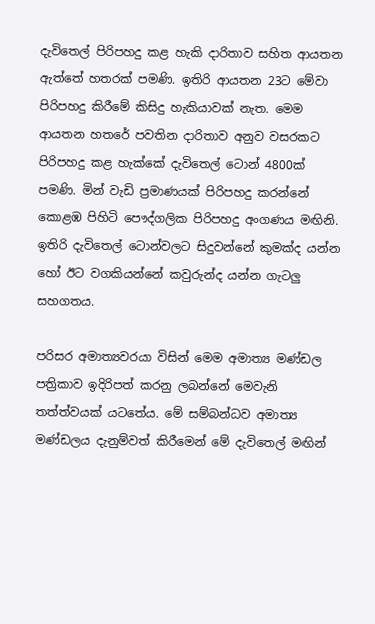දැවිතෙල් පිරිපහදු කළ හැකි දාරිතාව සහිත ආයතන ඇත්තේ හතරක් පමණි. ඉතිරි ආයතන 23ට මේවා පිරිපහදු කිරීමේ කිසිදු හැකියාවක් නැත. මෙම ආයතන හතරේ පවතින දාරිතාව අනුව වසරකට පිරිපහදු කළ හැක්කේ දැවිතෙල් ටොන් 4800ක් පමණි. මින් වැඩි ප්‍රමාණයක් පිරිපහදු කරන්නේ කොළඹ පිහිටි පෞද්ගලික පිරිපහදු අංගණය මඟිනි. ඉතිරි දැවිතෙල් ටොන්වලට සිදුවන්නේ කුමක්ද යන්න හෝ ඊට වගකියන්නේ කවුරුන්ද යන්න ගැටලු සහගතය.

පරිසර අමාත්‍යවරයා විසින් මෙම අමාත්‍ය මණ්ඩල පත්‍රිකාව ඉදිරිපත් කරනු ලබන්නේ මෙවැනි තත්ත්වයක් යටතේය. මේ සම්බන්ධව අමාත්‍ය මණ්ඩලය දැනුම්වත් කිරීමෙන් මේ දැවිතෙල් මඟින්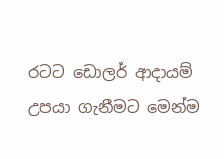රටට ඩොලර් ආදායම් උපයා ගැනීමට මෙන්ම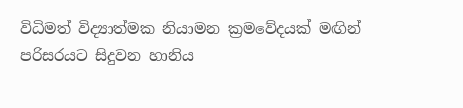විධිමත් විද්‍යාත්මක නියාමන ක්‍රමවේදයක් මඟින් පරිසරයට සිදුවන හානිය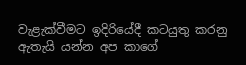වැළැක්වීමට ඉදිරියේදී කටයුතු කරනු ඇතැයි යන්න අප කාගේ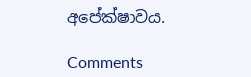අපේක්ෂාවය.

Comments